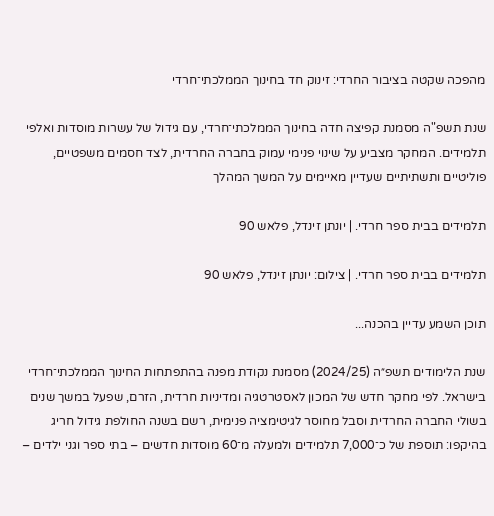מהפכה שקטה בציבור החרדי: זינוק חד בחינוך הממלכתי־חרדי

שנת תשפ"ה מסמנת קפיצה חדה בחינוך הממלכתי־חרדי, עם גידול של עשרות מוסדות ואלפי תלמידים. המחקר מצביע על שינוי פנימי עמוק בחברה החרדית, לצד חסמים משפטיים, פוליטיים ותשתיתיים שעדיין מאיימים על המשך המהלך

תלמידים בבית ספר חרדי. | יונתן זינדל, פלאש 90

תלמידים בבית ספר חרדי. | צילום: יונתן זינדל, פלאש 90

תוכן השמע עדיין בהכנה...

שנת הלימודים תשפ״ה (2024/25) מסמנת נקודת מפנה בהתפתחות החינוך הממלכתי־חרדי בישראל. לפי מחקר חדש של המכון לאסטרטגיה ומדיניות חרדית, הזרם, שפעל במשך שנים בשולי החברה החרדית וסבל מחוסר לגיטימציה פנימית, רשם בשנה החולפת גידול חריג בהיקפו: תוספת של כ־7,000 תלמידים ולמעלה מ־60 מוסדות חדשים – בתי ספר וגני ילדים –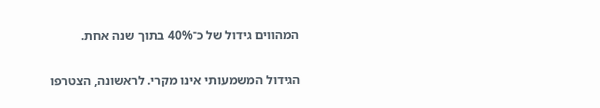המהווים גידול של כ־40% בתוך שנה אחת.

הגידול המשמעותי אינו מקרי. לראשונה, הצטרפו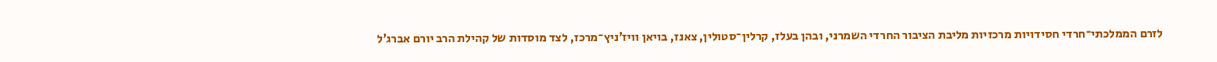לזרם הממלכתי־חרדי חסידויות מרכזיות מליבת הציבור החרדי השמרני, ובהן בעלז, קרלין־סטולין, צאנז, בויאן וויז’ניץ־מרכז, לצד מוסדות של קהילת הרב יורם אברג’ל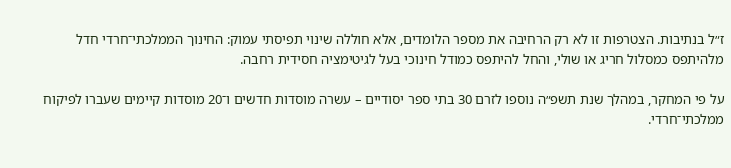ז״ל בנתיבות. הצטרפות זו לא רק הרחיבה את מספר הלומדים, אלא חוללה שינוי תפיסתי עמוק: החינוך הממלכתי־חרדי חדל מלהיתפס כמסלול חריג או שולי, והחל להיתפס כמודל חינוכי בעל לגיטימציה חסידית רחבה.

על פי המחקר, במהלך שנת תשפ״ה נוספו לזרם 30 בתי ספר יסודיים – עשרה מוסדות חדשים ו־20 מוסדות קיימים שעברו לפיקוח ממלכתי־חרדי.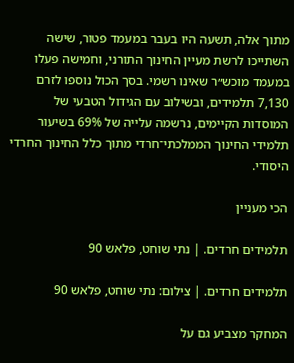מתוך אלה, תשעה היו בעבר במעמד פטור, שישה השתייכו לרשת מעיין החינוך התורני, וחמישה פעלו במעמד מוכש״ר שאינו רשמי. בסך הכול נוספו לזרם 7,130 תלמידים, ובשילוב עם הגידול הטבעי של המוסדות הקיימים, נרשמה עלייה של 69% בשיעור תלמידי החינוך הממלכתי־חרדי מתוך כלל החינוך החרדי היסודי.

הכי מעניין

תלמידים חרדים. | נתי שוחט, פלאש 90

תלמידים חרדים. | צילום: נתי שוחט, פלאש 90

המחקר מצביע גם על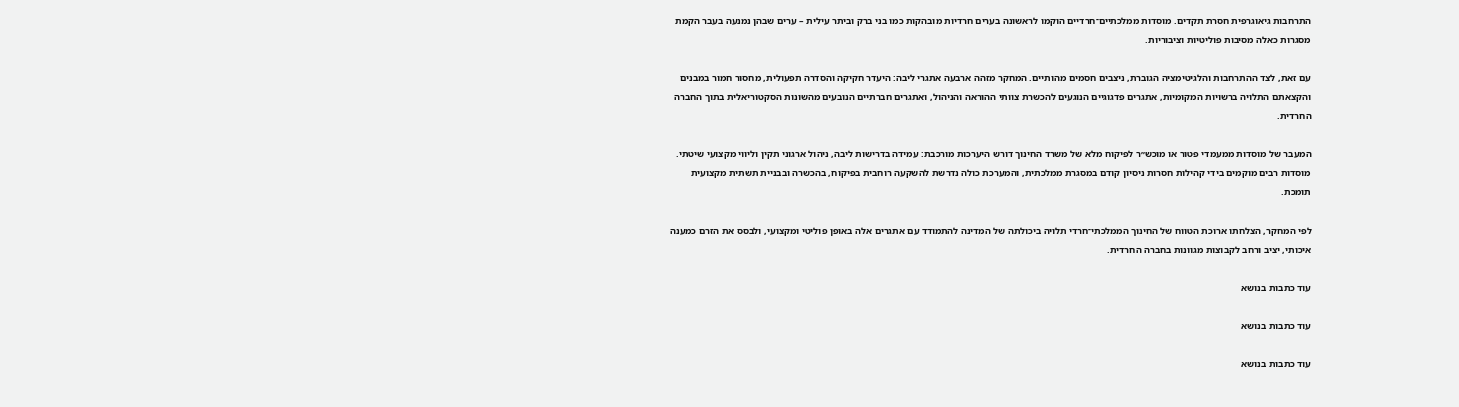התרחבות גיאוגרפית חסרת תקדים. מוסדות ממלכתיים־חרדיים הוקמו לראשונה בערים חרדיות מובהקות כמו בני ברק וביתר עילית – ערים שבהן נמנעה בעבר הקמת מסגרות כאלה מסיבות פוליטיות וציבוריות.

עם זאת, לצד ההתרחבות והלגיטימציה הגוברת, ניצבים חסמים מהותיים. המחקר מזהה ארבעה אתגרי ליבה: היעדר חקיקה והסדרה תפעולית, מחסור חמור במבנים והקצאתם התלויה ברשויות המקומיות, אתגרים פדגוגיים הנוגעים להכשרת צוותי ההוראה והניהול, ואתגרים חברתיים הנובעים מהשונות הסקטוריאלית בתוך החברה החרדית.

המעבר של מוסדות ממעמדי פטור או מוכש״ר לפיקוח מלא של משרד החינוך דורש היערכות מורכבת: עמידה בדרישות ליבה, ניהול ארגוני תקין וליווי מקצועי שיטתי. מוסדות רבים מוקמים בידי קהילות חסרות ניסיון קודם במסגרת ממלכתית, והמערכת כולה נדרשת להשקעה רוחבית בפיקוח, בהכשרה ובבניית תשתית מקצועית תומכת.

לפי המחקר, הצלחתו ארוכת הטווח של החינוך הממלכתי־חרדי תלויה ביכולתה של המדינה להתמודד עם אתגרים אלה באופן פוליטי ומקצועי, ולבסס את הזרם כמענה איכותי, יציב ורחב לקבוצות מגוונות בחברה החרדית.

עוד כתבות בנושא

עוד כתבות בנושא

עוד כתבות בנושא